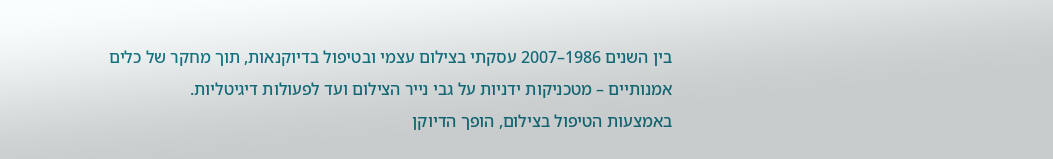בין השנים 1986–2007 עסקתי בצילום עצמי ובטיפול בדיוקנאות, תוך מחקר של כלים אמנותיים – מטכניקות ידניות על גבי נייר הצילום ועד לפעולות דיגיטליות.
באמצעות הטיפול בצילום, הופך הדיוקן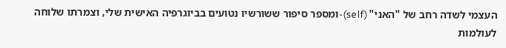העצמי לשדה רחב של "האני" (self)-ומספר סיפור ששורשיו נטועים בביוגרפיה האישית שלי, וצמרתו שלוחה לעולמות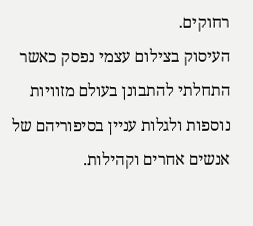רחוקים.
העיסוק בצילום עצמי נפסק כאשר התחלתי להתבונן בעולם מזוויות נוספות ולגלות עניין בסיפוריהם של אנשים אחרים וקהילות.